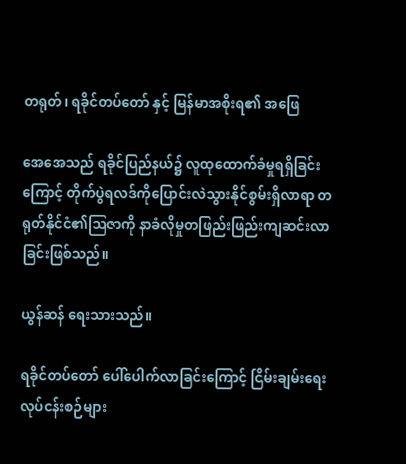တရုတ်၊ ရခိုင်တပ်တော် နှင့် မြန်မာအစိုးရ၏ အဖြေ

အေအေသည် ရခိုင်ပြည်နယ်၌ လူထုထောက်ခံမှုရရှိခြင်းကြောင့် တိုက်ပွဲရလဒ်ကိုပြောင်းလဲသွားနိုင်စွမ်းရှိလာရာ တရုတ်နိုင်ငံ၏ဩဇာကို နာခံလိုမှုတဖြည်းဖြည်းကျဆင်းလာခြင်းဖြစ်သည်။

ယွန်ဆန် ရေးသားသည်။

ရခိုင်တပ်တော် ပေါ်ပေါက်လာခြင်းကြောင့် ငြိမ်းချမ်းရေး လုပ်ငန်းစဉ်များ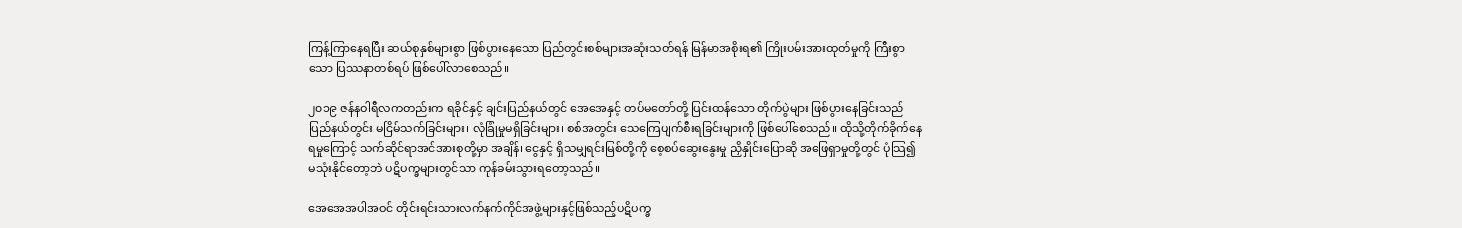ကြန့်ကြာနေရပြီး ဆယ်စုနှစ်များစွာ ဖြစ်ပွားနေသော ပြည်တွင်းစစ်များအဆုံးသတ်ရန် မြန်မာအစိုးရ၏ ကြိုးပမ်းအားထုတ်မှုကို ကြီးစွာသော ပြဿနာတစ်ရပ် ဖြစ်ပေါ်လာစေသည်။

၂၀၁၉ ဇန်နဝါရီလကတည်းက ရခိုင်နှင့် ချင်းပြည်နယ်တွင် အေအေနှင့် တပ်မတော်တို့ ပြင်းထန်သော တိုက်ပွဲများ ဖြစ်ပွားနေခြင်းသည် ပြည်နယ်တွင်း မငြိမ်သက်ခြင်းများ၊ လုံခြုံမှုမရှိခြင်းများ၊ စစ်အတွင်း သေကြေပျက်စီးရခြင်းများကို ဖြစ်ပေါ်စေသည်။ ထိုသို့တိုက်ခိုက်နေရမှုကြောင့် သက်ဆိုင်ရာအင်အားစုတို့မှာ အချိန်၊ ငွေနှင့် ရှိသမျှရင်းမြစ်တို့ကို စေ့စပ်ဆွေးနွေးမှု ညှိနှိုင်းပြောဆို အဖြေရှာမှုတို့တွင် ပုံသြ၍ မသုံးနိုင်တော့ဘဲ ပဋိပက္ခများတွင်သာ ကုန်ခမ်းသွားရတော့သည်။

အေအေအပါအဝင် တိုင်းရင်းသားလက်နက်ကိုင်အဖွဲ့များနှင့်ဖြစ်သည့်ပဋိပက္ခ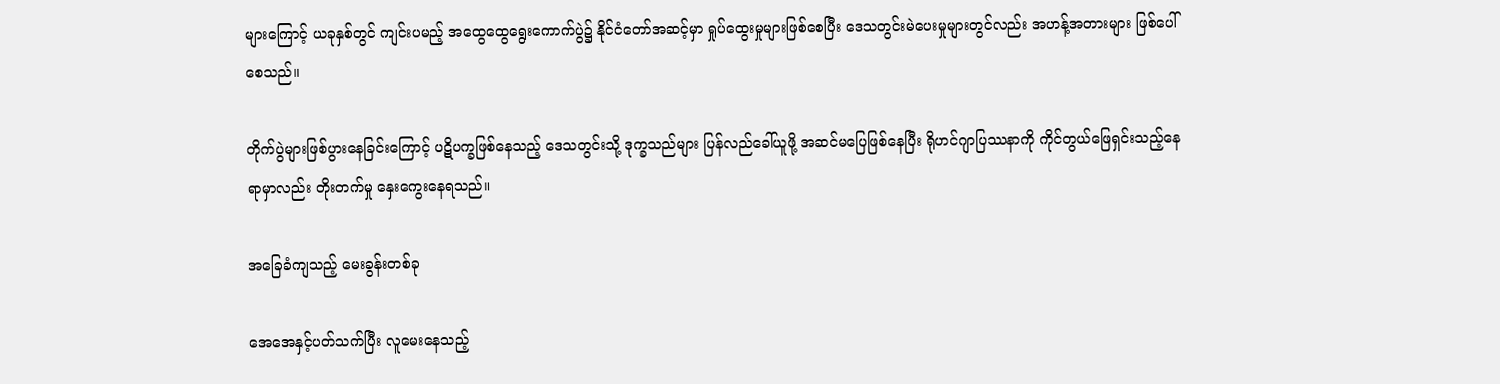များကြောင့် ယခုနှစ်တွင် ကျင်းပမည့် အထွေထွေရွေးကောက်ပွဲ၌ နိုင်ငံတော်အဆင့်မှာ ရှုပ်ထွေးမှုများဖြစ်စေပြီး ဒေသတွင်းမဲပေးမှုများတွင်လည်း အဟန့်အတားများ ဖြစ်ပေါ်စေသည်။

တိုက်ပွဲများဖြစ်ပွားနေခြင်းကြောင့် ပဋိပက္ခဖြစ်နေသည့် ဒေသတွင်းသို့ ဒုက္ခသည်များ ပြန်လည်ခေါ်ယူဖို့ အဆင်မပြေဖြစ်နေပြီး ရိုဟင်ဂျာပြဿနာကို ကိုင်တွယ်ဖြေရှင်းသည့်နေရာမှာလည်း တိုးတက်မှု နှေးကွေးနေရသည်။

အခြေခံကျသည့် မေးခွန်းတစ်ခု

အေအေနှင့်ပတ်သက်ပြီး လူမေးနေသည့်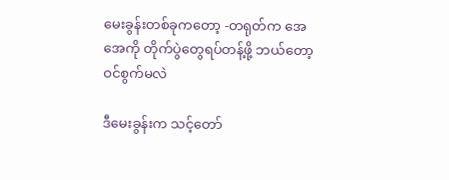မေးခွန်းတစ်ခုကတော့ -တရုတ်က အေအေကို တိုက်ပွဲတွေရပ်တန့်ဖို့ ဘယ်တော့ဝင်စွက်မလဲ

ဒီမေးခွန်းက သင့်တော်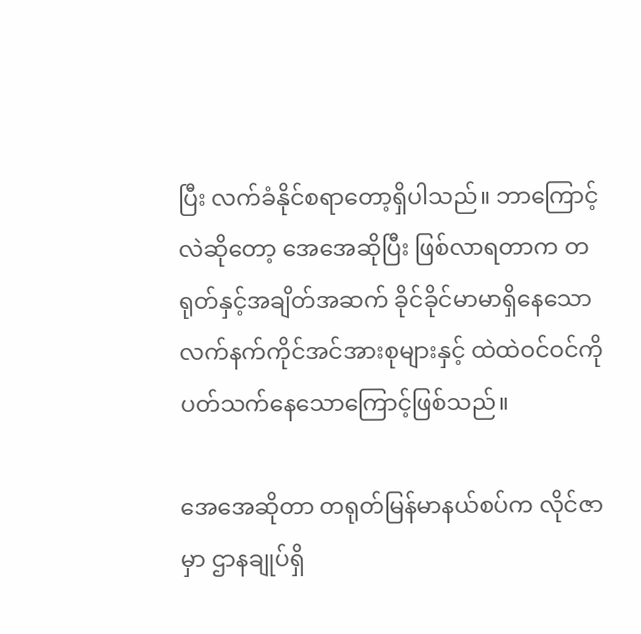ပြီး လက်ခံနိုင်စရာတော့ရှိပါသည်။ ဘာကြောင့်လဲဆိုတော့ အေအေဆိုပြီး ဖြစ်လာရတာက တရုတ်နှင့်အချိတ်အဆက် ခိုင်ခိုင်မာမာရှိနေသော လက်နက်ကိုင်အင်အားစုများနှင့် ထဲထဲဝင်ဝင်ကို ပတ်သက်နေသောကြောင့်ဖြစ်သည်။

အေအေဆိုတာ တရုတ်မြန်မာနယ်စပ်က လိုင်ဇာမှာ ဌာနချုပ်ရှိ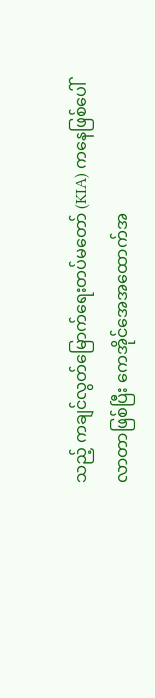သည့် ကချင်လွတ်မြောက်ရေးတပ်မတော် (KIA) ကနေဖြစ်ပေါ်လာတာဖြစ်ပြီး ကေအိုင်အေအထောက်အ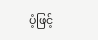ပံ့ဖြင့်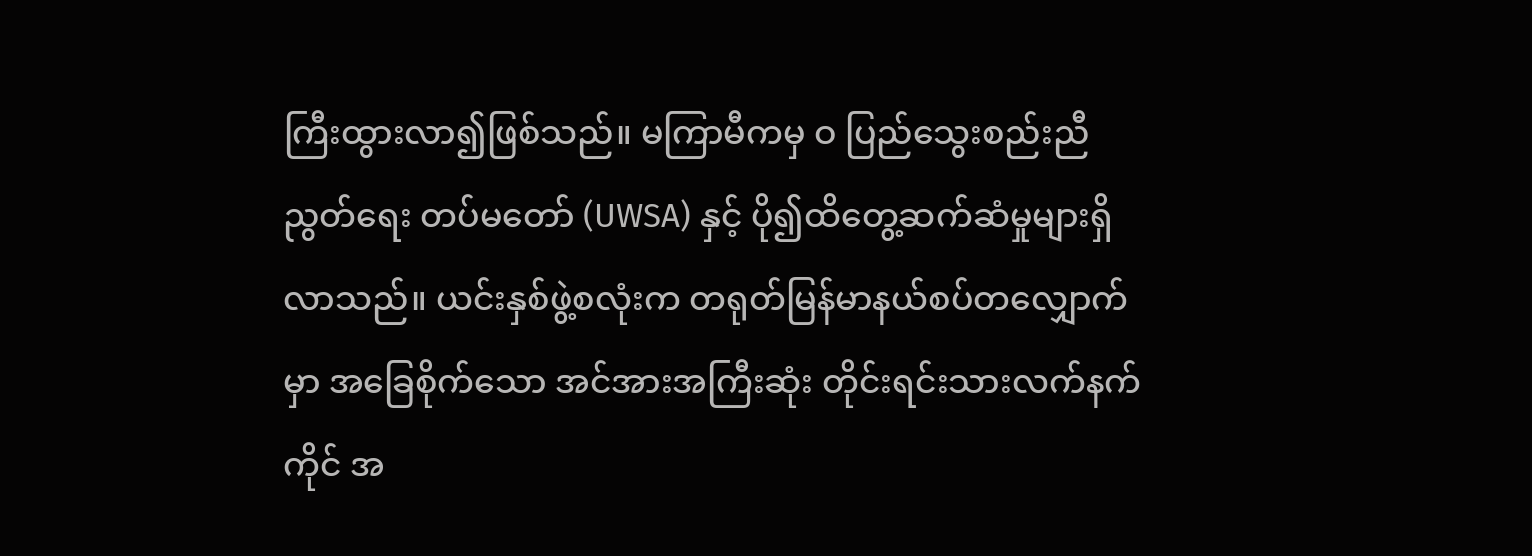ကြီးထွားလာ၍ဖြစ်သည်။ မကြာမီကမှ ဝ ပြည်သွေးစည်းညီညွတ်ရေး တပ်မတော် (UWSA) နှင့် ပို၍ထိတွေ့ဆက်ဆံမှုများရှိလာသည်။ ယင်းနှစ်ဖွဲ့စလုံးက တရုတ်မြန်မာနယ်စပ်တလျှောက်မှာ အခြေစိုက်သော အင်အားအကြီးဆုံး တိုင်းရင်းသားလက်နက်ကိုင် အ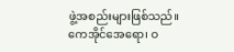ဖွဲ့အစည်းများဖြစ်သည်။ ကေအိုင်အေရော၊ ဝ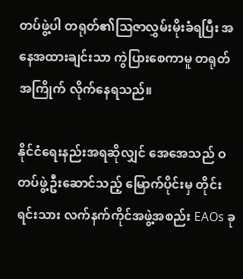တပ်ဖွဲ့ပါ တရုတ်၏သြဇာလွှမ်းမိုးခံရပြီး အနေအထားချင်းသာ ကွဲပြားစေကာမူ တရုတ်အကြိုက် လိုက်နေရသည်။

နိုင်ငံရေးနည်းအရဆိုလျှင် အေအေသည် ဝ တပ်ဖွဲ့ဦးဆောင်သည့် မြောက်ပိုင်းမှ တိုင်းရင်းသား လက်နက်ကိုင်အဖွဲ့အစည်း EAOs ခု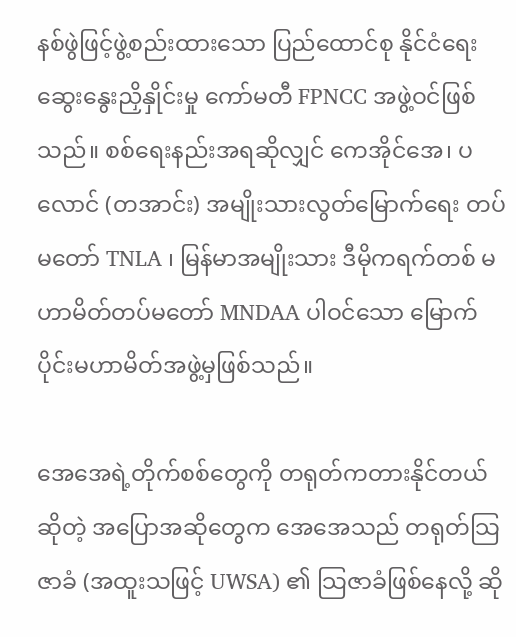နစ်ဖွဲဖြင့်ဖွဲ့စည်းထားသော ပြည်ထောင်စု နိုင်ငံရေးဆွေးနွေးညှိနှိုင်းမှု ကော်မတီ FPNCC အဖွဲ့ဝင်ဖြစ်သည်။ စစ်ရေးနည်းအရဆိုလျှင် ကေအိုင်အေ၊ ပလောင် (တအာင်း) အမျိုးသားလွတ်မြောက်ရေး တပ်မတော် TNLA ၊ မြန်မာအမျိုးသား ဒီမိုကရက်တစ် မဟာမိတ်တပ်မတော် MNDAA ပါဝင်သော မြောက်ပိုင်းမဟာမိတ်အဖွဲ့မှဖြစ်သည်။

အေအေရဲ့တိုက်စစ်တွေကို တရုတ်ကတားနိုင်တယ်ဆိုတဲ့ အပြောအဆိုတွေက အေအေသည် တရုတ်သြဇာခံ (အထူးသဖြင့် UWSA) ၏ သြဇာခံဖြစ်နေလို့ ဆို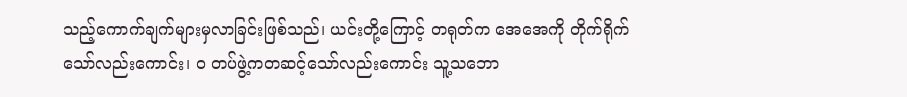သည့်ကောက်ချက်များမှလာခြင်းဖြစ်သည်၊ ယင်းတို့ကြောင့် တရုတ်က အေအေကို တိုက်ရိုက်သော်လည်းကောင်း၊ ဝ တပ်ဖွဲ့ကတဆင့်သော်လည်းကောင်း သူ့သဘော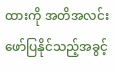ထားကို အတိအလင်း ဖော်ပြနိုင်သည့်အခွင့်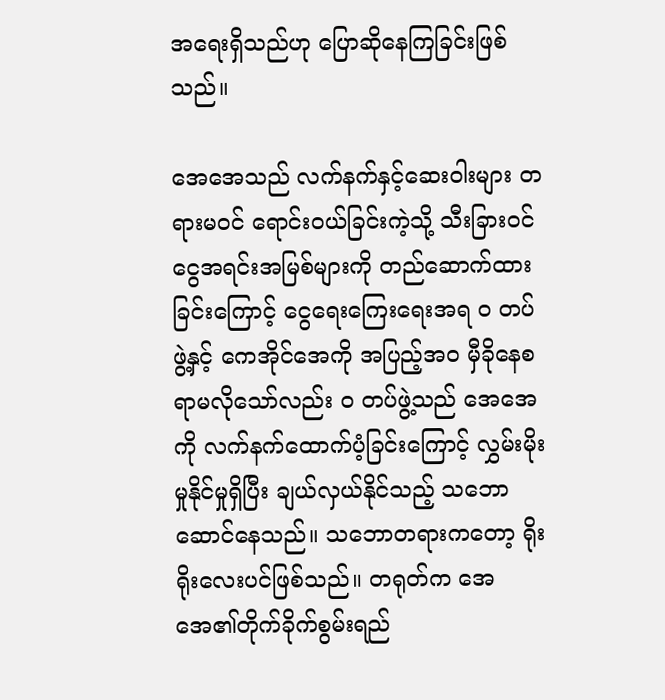အရေးရှိသည်ဟု ပြောဆိုနေကြခြင်းဖြစ်သည်။

အေအေသည် လက်နက်နှင့်ဆေးဝါးများ တရားမဝင် ရောင်းဝယ်ခြင်းကဲ့သို့ သီးခြားဝင်ငွေအရင်းအမြစ်များကို တည်ဆောက်ထားခြင်းကြောင့် ငွေရေးကြေးရေးအရ ဝ တပ်ဖွဲ့နှင့် ကေအိုင်အေကို အပြည့်အဝ မှီခိုနေစရာမလိုသော်လည်း ဝ တပ်ဖွဲ့သည် အေအေကို လက်နက်ထောက်ပံ့ခြင်းကြောင့် လွှမ်းမိုးမှုနိုင်မှုရှိပြီး ချယ်လှယ်နိုင်သည့် သဘောဆောင်နေသည်။ သဘောတရားကတော့ ရိုးရိုးလေးပင်ဖြစ်သည်။ တရုတ်က အေအေ၏တိုက်ခိုက်စွမ်းရည်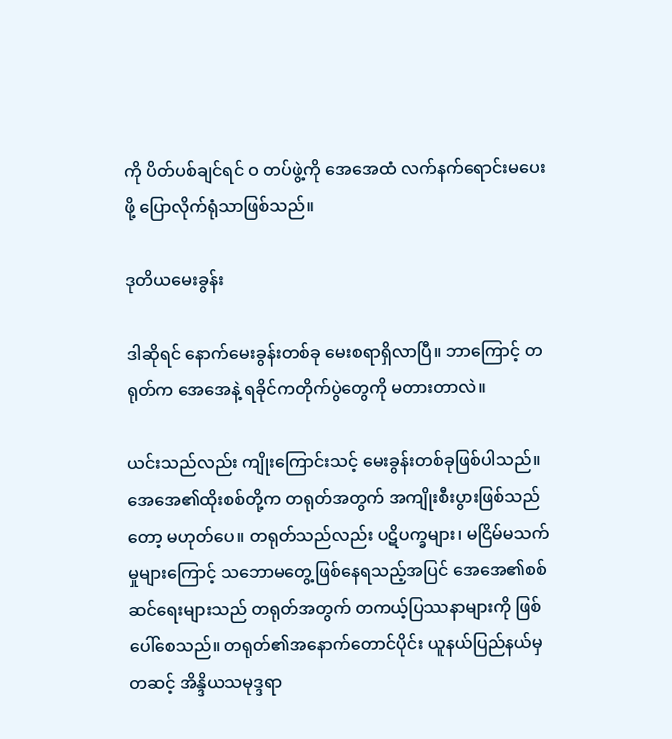ကို ပိတ်ပစ်ချင်ရင် ဝ တပ်ဖွဲ့ကို အေအေထံ လက်နက်ရောင်းမပေးဖို့ ပြောလိုက်ရုံသာဖြစ်သည်။

ဒုတိယမေးခွန်း

ဒါဆိုရင် နောက်မေးခွန်းတစ်ခု မေးစရာရှိလာပြီ။ ဘာကြောင့် တရုတ်က အေအေနဲ့ ရခိုင်ကတိုက်ပွဲတွေကို မတားတာလဲ။

ယင်းသည်လည်း ကျိုးကြောင်းသင့် မေးခွန်းတစ်ခုဖြစ်ပါသည်။ အေအေ၏ထိုးစစ်တို့က တရုတ်အတွက် အကျိုးစီးပွားဖြစ်သည်တော့ မဟုတ်ပေ။ တရုတ်သည်လည်း ပဋိပက္ခများ၊ မငြိမ်မသက်မှုများကြောင့် သဘောမတွေ့ဖြစ်နေရသည့်အပြင် အေအေ၏စစ်ဆင်ရေးများသည် တရုတ်အတွက် တကယ့်ပြဿနာများကို ဖြစ်ပေါ်စေသည်။ တရုတ်၏အနောက်တောင်ပိုင်း ယူနယ်ပြည်နယ်မှတဆင့် အိန္ဒိယသမုဒ္ဒရာ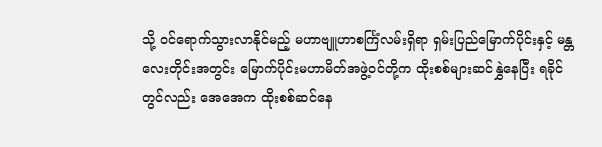သို့ ဝင်ရောက်သွားလာနိုင်မည့် မဟာဗျူဟာစင်္ကြံလမ်းရှိရာ ရှမ်းပြည်မြောက်ပိုင်းနှင့် မန္တလေးတိုင်းအတွင်း မြောက်ပိုင်းမဟာမိတ်အဖွဲ့ဝင်တို့က ထိုးစစ်များဆင်နွှဲနေပြီး ရခိုင်တွင်လည်း အေအေက ထိုးစစ်ဆင်နေ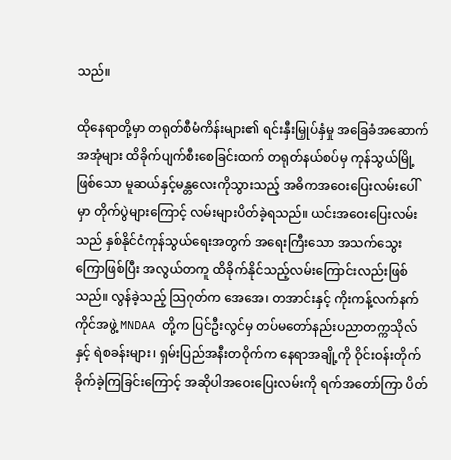သည်။

ထိုနေရာတို့မှာ တရုတ်စီမံကိန်းများ၏ ရင်းနှီးမြှုပ်နှံမှု အခြေခံအဆောက်အအုံများ ထိခိုက်ပျက်စီးစေခြင်းထက် တရုတ်နယ်စပ်မှ ကုန်သွယ်မြို့ဖြစ်သော မူဆယ်နှင့်မန္တလေးကိုသွားသည့် အဓိကအဝေးပြေးလမ်းပေါ်မှာ တိုက်ပွဲများကြောင့် လမ်းများပိတ်ခဲ့ရသည်။ ယင်းအဝေးပြေးလမ်းသည် နှစ်နိုင်ငံကုန်သွယ်ရေးအတွက် အရေးကြီးသော အသက်သွေးကြောဖြစ်ပြီး အလွယ်တကူ ထိခိုက်နိုင်သည့်လမ်းကြောင်းလည်းဖြစ်သည်။ လွန်ခဲ့သည့် သြဂုတ်က အေအေ၊ တအာင်းနှင့် ကိုးကန့်လက်နက်ကိုင်အဖွဲ့ MNDAA တို့က ပြင်ဦးလွင်မှ တပ်မတော်နည်းပညာတက္ကသိုလ်နှင့် ရဲစခန်းများ၊ ရှမ်းပြည်အနီးတဝိုက်က နေရာအချို့ကို ဝိုင်းဝန်းတိုက်ခိုက်ခဲ့ကြခြင်းကြောင့် အဆိုပါအဝေးပြေးလမ်းကို ရက်အတော်ကြာ ပိတ်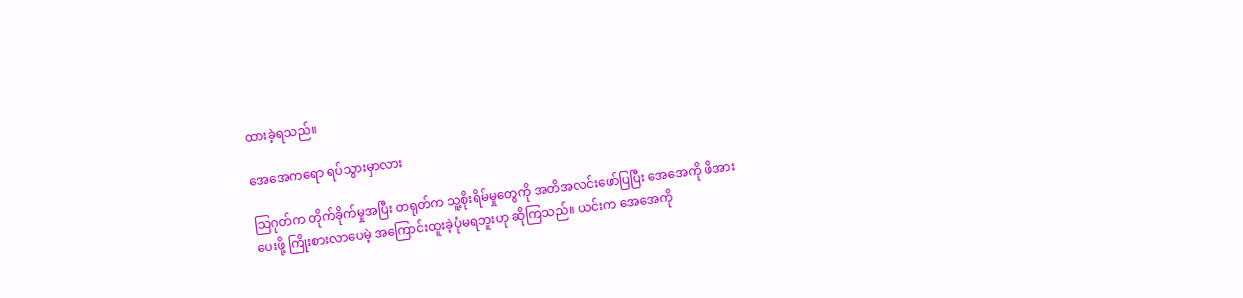ထားခဲ့ရသည်။

အေအေကရော ရပ်သွားမှာလား

သြဂုတ်က တိုက်ခိုက်မှုအပြီး တရုတ်က သူ့စိုးရိမ်မှုတွေကို အတိအလင်းဖော်ပြပြီး အေအေကို ဖိအားပေးဖို့ ကြိုးစားလာပေမဲ့ အကြောင်းထူးခဲ့ပုံမရဘူးဟု ဆိုကြသည်။ ယင်းက အေအေကို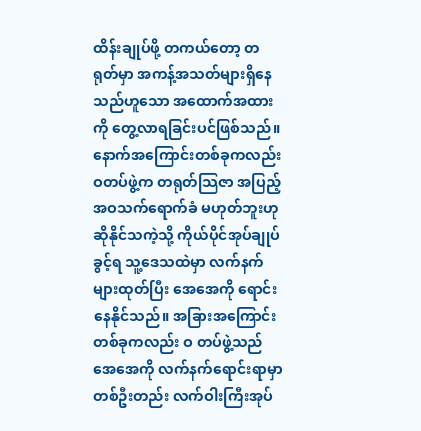ထိန်းချုပ်ဖို့ တကယ်တော့ တရုတ်မှာ အကန့်အသတ်များရှိနေသည်ဟူသော အထောက်အထားကို တွေ့လာရခြင်းပင်ဖြစ်သည်။ နောက်အကြောင်းတစ်ခုကလည်း ဝတပ်ဖွဲ့က တရုတ်သြဇာ အပြည့်အဝသက်ရောက်ခံ မဟုတ်ဘူးဟု ဆိုနိုင်သကဲ့သို့ ကိုယ်ပိုင်အုပ်ချုပ်ခွင့်ရ သူ့ဒေသထဲမှာ လက်နက်များထုတ်ပြီး အေအေကို ရောင်းနေနိုင်သည်။ အခြားအကြောင်းတစ်ခုကလည်း ဝ တပ်ဖွဲ့သည် အေအေကို လက်နက်ရောင်းရာမှာ တစ်ဦးတည်း လက်ဝါးကြီးအုပ်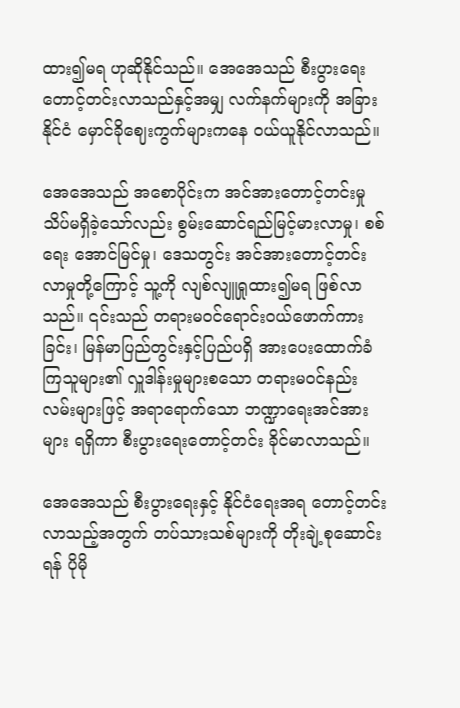ထား၍မရ ဟုဆိုနိုင်သည်။ အေအေသည် စီးပွားရေး တောင့်တင်းလာသည်နှင့်အမျှ လက်နက်များကို အခြားနိုင်ငံ မှောင်ခိုဈေးကွက်များကနေ ဝယ်ယူနိုင်လာသည်။

အေအေသည် အစောပိုင်းက အင်အားတောင့်တင်းမှု သိပ်မရှိခဲ့သော်လည်း စွမ်းဆောင်ရည်မြင့်မားလာမှု၊ စစ်ရေး အောင်မြင်မှု၊ ဒေသတွင်း အင်အားတောင့်တင်းလာမှုတို့ကြောင့် သူ့ကို လျစ်လျူရှုထား၍မရ ဖြစ်လာသည်။ ၎င်းသည် တရားမဝင်ရောင်းဝယ်ဖောက်ကားခြင်း၊ မြန်မာပြည်တွင်းနှင့်ပြည်ပရှိ အားပေးထောက်ခံကြသူများ၏ လှူဒါန်းမှုများစသော တရားမဝင်နည်းလမ်းများဖြင့် အရာရောက်သော ဘဏ္ဍာရေးအင်အားများ ရရှိကာ စီးပွားရေးတောင့်တင်း ခိုင်မာလာသည်။

အေအေသည် စီးပွားရေးနှင့် နိုင်ငံရေးအရ တောင့်တင်းလာသည့်အတွက် တပ်သားသစ်များကို တိုးချဲ့စုဆောင်းရန် ပိုမို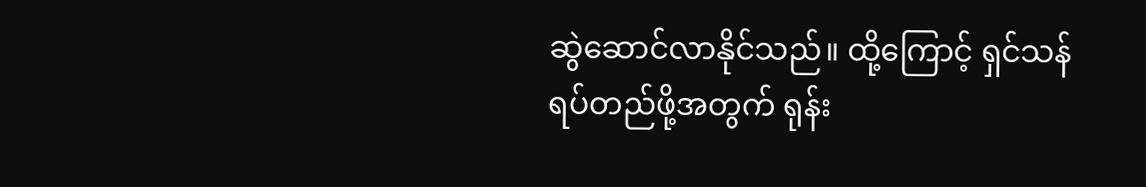ဆွဲဆောင်လာနိုင်သည်။ ထို့ကြောင့် ရှင်သန်ရပ်တည်ဖို့အတွက် ရုန်း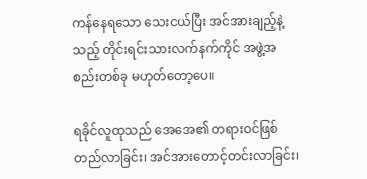ကန်နေရသော သေးငယ်ပြီး အင်အားချည့်နဲ့သည့် တိုင်းရင်းသားလက်နက်ကိုင် အဖွဲ့အစည်းတစ်ခု မဟုတ်တော့ပေ။

ရခိုင်လူထုသည် အေအေ၏ တရားဝင်ဖြစ်တည်လာခြင်း၊ အင်အားတောင့်တင်းလာခြင်း၊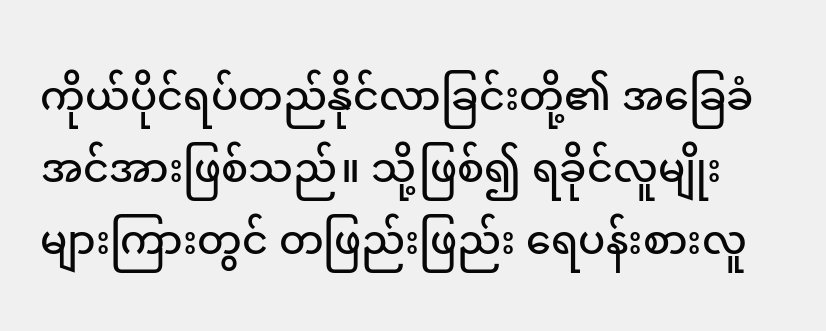ကိုယ်ပိုင်ရပ်တည်နိုင်လာခြင်းတို့၏ အခြေခံအင်အားဖြစ်သည်။ သို့ဖြစ်၍ ရခိုင်လူမျိုးများကြားတွင် တဖြည်းဖြည်း ရေပန်းစားလူ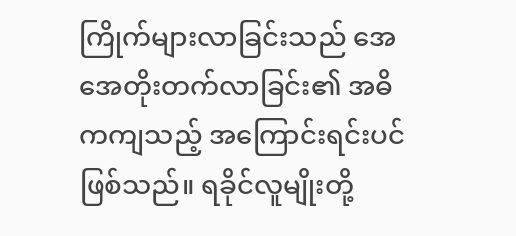ကြိုက်များလာခြင်းသည် အေအေတိုးတက်လာခြင်း၏ အဓိကကျသည့် အကြောင်းရင်းပင် ဖြစ်သည်။ ရခိုင်လူမျိုးတို့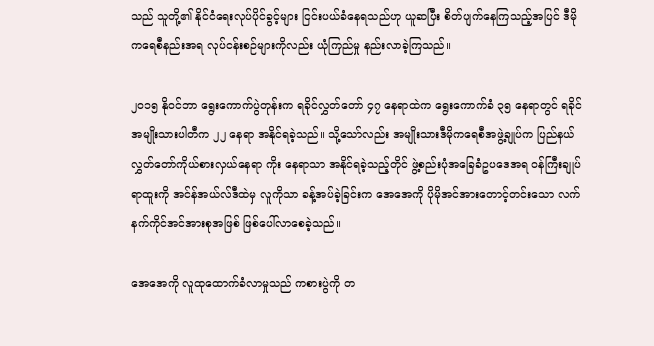သည် သူတို့၏ နိုင်ငံရေးလုပ်ပိုင်ခွင့်များ ငြင်းပယ်ခံနေရသည်ဟု ယူဆပြီး စိတ်ပျက်နေကြသည့်အပြင် ဒီမိုကရေစီနည်းအရ လုပ်ငန်းစဉ်များကိုလည်း ယုံကြည်မှု နည်းလာခဲ့ကြသည်။

၂၀၁၅ နိုဝင်ဘာ ရွေးကောက်ပွဲတုန်းက ရခိုင်လွှတ်တော် ၄၇ နေရာထဲက ရွေးကောက်ခံ ၃၅ နေရာတွင် ရခိုင်အမျိုးသားပါတီက ၂၂ နေရာ အနိုင်ရခဲ့သည်။ သို့သော်လည်း အမျိုးသားဒီမိုကရေစီအဖွဲ့ချုပ်က ပြည်နယ်လွှတ်တော်ကိုယ်စားလှယ်နေရာ ကိုး နေရာသာ အနိုင်ရခဲ့သည့်တိုင် ဖွဲ့စည်းပုံအခြေခံဥပဒေအရ ဝန်ကြီးချုပ်ရာထူးကို အင်န်အယ်လ်ဒီထဲမှ လူကိုသာ ခန့်အပ်ခဲ့ခြင်းက အေအေကို ပိုမိုအင်အားတောင့်တင်းသော လက်နက်ကိုင်အင်အားစုအဖြစ် ဖြစ်ပေါ်လာစေခဲ့သည်။

အေအေကို လူထုထောက်ခံလာမှုသည် ကစားပွဲကို တ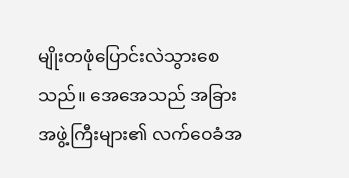မျိုးတဖုံပြောင်းလဲသွားစေသည်။ အေအေသည် အခြားအဖွဲ့ကြီးများ၏ လက်ဝေခံအ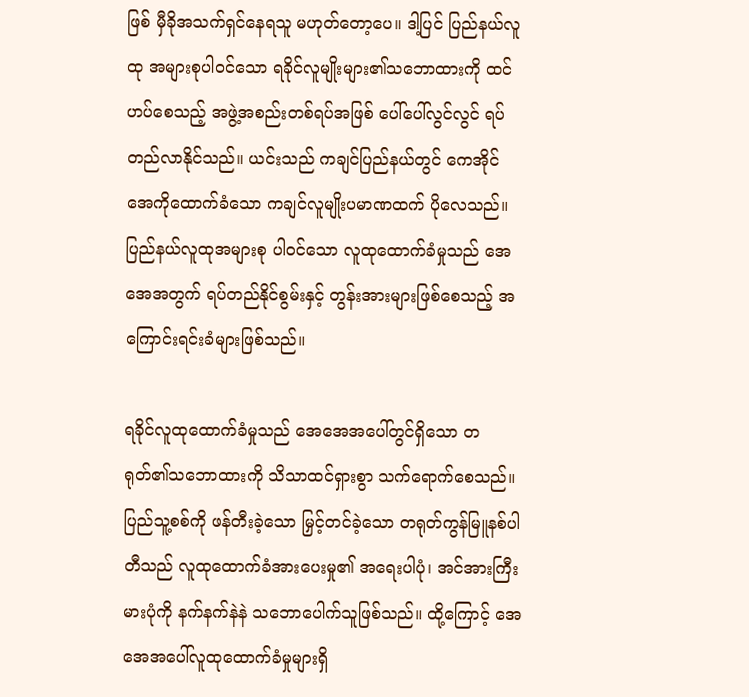ဖြစ် မှီခိုအသက်ရှင်နေရသူ မဟုတ်တော့ပေ။ ဒါ့ပြင် ပြည်နယ်လူထု အများစုပါဝင်သော ရခိုင်လူမျိုးများ၏သဘောထားကို ထင်ဟပ်စေသည့် အဖွဲ့အစည်းတစ်ရပ်အဖြစ် ပေါ်ပေါ်လွင်လွင် ရပ်တည်လာနိုင်သည်။ ယင်းသည် ကချင်ပြည်နယ်တွင် ကေအိုင်အေကိုထောက်ခံသော ကချင်လူမျိုးပမာဏထက် ပိုလေသည်။ ပြည်နယ်လူထုအများစု ပါဝင်သော လူထုထောက်ခံမှုသည် အေအေအတွက် ရပ်တည်နိုင်စွမ်းနှင့် တွန်းအားများဖြစ်စေသည့် အကြောင်းရင်းခံများဖြစ်သည်။

ရခိုင်လူထုထောက်ခံမှုသည် အေအေအပေါ်တွင်ရှိသော တရုတ်၏သဘောထားကို သိသာထင်ရှားစွာ သက်ရောက်စေသည်။ ပြည်သူ့စစ်ကို ဖန်တီးခဲ့သော မြှင့်တင်ခဲ့သော တရုတ်ကွန်မြူနစ်ပါတီသည် လူထုထောက်ခံအားပေးမှု၏ အရေးပါပုံ၊ အင်အားကြီးမားပုံကို နက်နက်နဲနဲ သဘောပေါက်သူဖြစ်သည်။ ထို့ကြောင့် အေအေအပေါ်လူထုထောက်ခံမှုများရှိ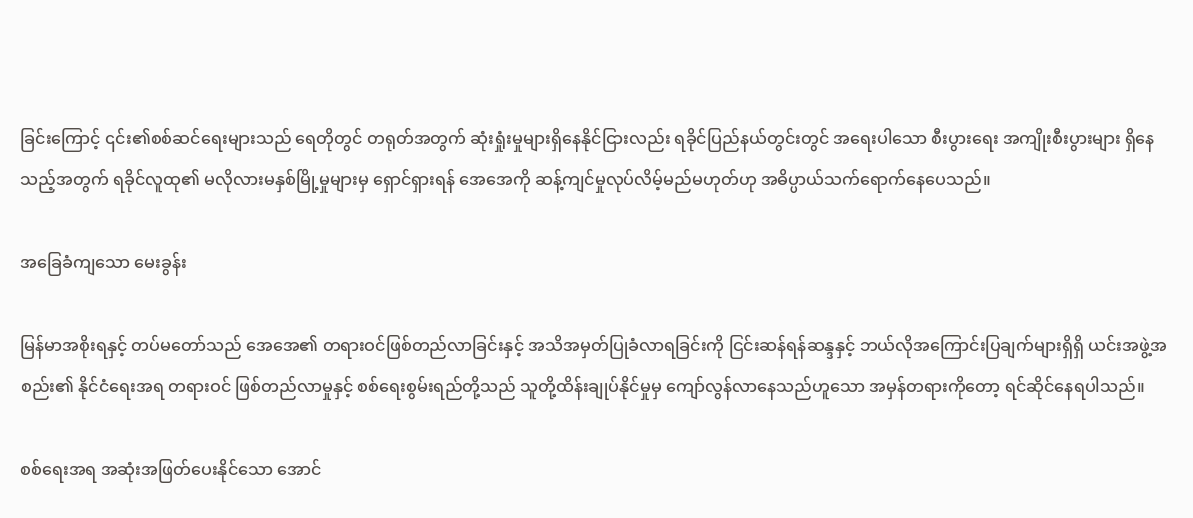ခြင်းကြောင့် ၎င်း၏စစ်ဆင်ရေးများသည် ရေတိုတွင် တရုတ်အတွက် ဆုံးရှုံးမှုများရှိနေနိုင်ငြားလည်း ရခိုင်ပြည်နယ်တွင်းတွင် အရေးပါသော စီးပွားရေး အကျိုးစီးပွားများ ရှိနေသည့်အတွက် ရခိုင်လူထု၏ မလိုလားမနှစ်မြို့မှုများမှ ရှောင်ရှားရန် အေအေကို ဆန့်ကျင်မှုလုပ်လိမ့်မည်မဟုတ်ဟု အဓိပ္ပာယ်သက်ရောက်နေပေသည်။

အခြေခံကျသော မေးခွန်း

မြန်မာအစိုးရနှင့် တပ်မတော်သည် အေအေ၏ တရားဝင်ဖြစ်တည်လာခြင်းနှင့် အသိအမှတ်ပြုခံလာရခြင်းကို ငြင်းဆန်ရန်ဆန္ဒနှင့် ဘယ်လိုအကြောင်းပြချက်များရှိရှိ ယင်းအဖွဲ့အစည်း၏ နိုင်ငံရေးအရ တရားဝင် ဖြစ်တည်လာမှုနှင့် စစ်ရေးစွမ်းရည်တို့သည် သူတို့ထိန်းချုပ်နိုင်မှုမှ ကျော်လွန်လာနေသည်ဟူသော အမှန်တရားကိုတော့ ရင်ဆိုင်နေရပါသည်။

စစ်ရေးအရ အဆုံးအဖြတ်ပေးနိုင်သော အောင်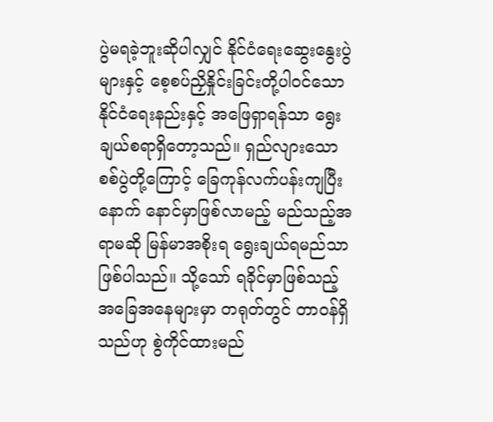ပွဲမရခဲ့ဘူးဆိုပါလျှင် နိုင်ငံရေးဆွေးနွေးပွဲများနှင့် စေ့စပ်ညှိနှိုင်းခြင်းတို့ပါဝင်သော နိုင်ငံရေးနည်းနှင့် အဖြေရှာရန်သာ ရွေးချယ်စရာရှိတော့သည်။ ရှည်လျားသော စစ်ပွဲတို့ကြောင့် ခြေကုန်လက်ပန်းကျပြီးနောက် နောင်မှာဖြစ်လာမည့် မည်သည့်အရာမဆို မြန်မာအစိုးရ ရွေးချယ်ရမည်သာ ဖြစ်ပါသည်။ သို့သော် ရခိုင်မှာဖြစ်သည့်အခြေအနေများမှာ တရုတ်တွင် တာဝန်ရှိသည်ဟု စွဲကိုင်ထားမည်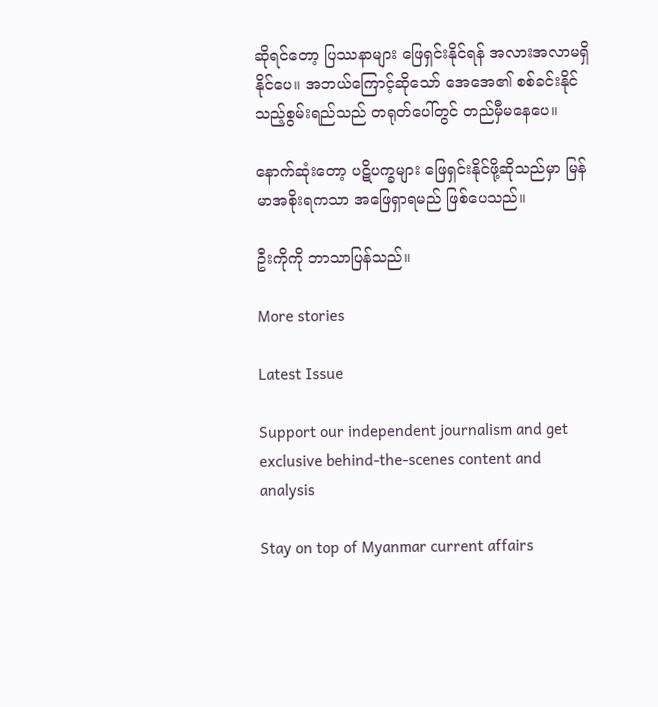ဆိုရင်တော့ ပြဿနာများ ဖြေရှင်းနိုင်ရန် အလားအလာမရှိနိုင်ပေ။ အဘယ်ကြောင့်ဆိုသော် အေအေ၏ စစ်ခင်းနိုင်သည့်စွမ်းရည်သည် တရုတ်ပေါ်တွင် တည်မှီမနေပေ။

နောက်ဆုံးတော့ ပဋိပက္ခများ ဖြေရှင်းနိုင်ဖို့ဆိုသည်မှာ မြန်မာအစိုးရကသာ အဖြေရှာရမည် ဖြစ်ပေသည်။

ဦးကိုကို ဘာသာပြန်သည်။

More stories

Latest Issue

Support our independent journalism and get exclusive behind-the-scenes content and analysis

Stay on top of Myanmar current affairs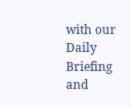with our Daily Briefing and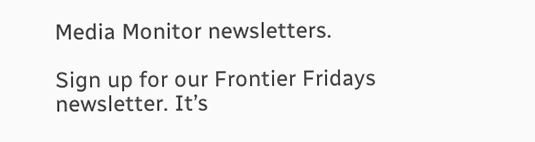Media Monitor newsletters.

Sign up for our Frontier Fridays newsletter. It’s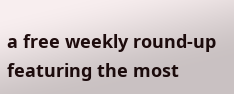a free weekly round-up featuring the most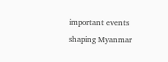important events shaping Myanmar